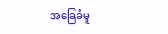အခြေခံမူ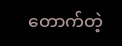တောက်တဲ့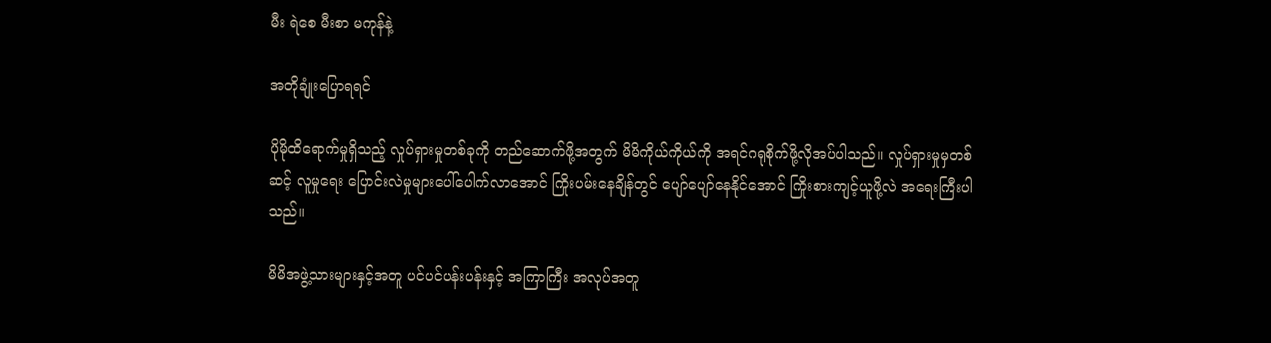မီး ရဲစေ မီးစာ မကုန်နဲ့

အတိုချုံးပြောရရင်

ပိုမိုထိရောက်မှုရှိသည့် လှုပ်ရှားမှုတစ်ခုကို တည်ဆောက်ဖို့အတွက် မိမိကိုယ်ကိုယ်ကို အရင်ဂရုစိုက်ဖို့လိုအပ်ပါသည်။ လှုပ်ရှားမှုမှတစ်ဆင့် လူမှုရေး ပြောင်းလဲမှုများပေါ်ပေါက်လာအောင် ကြိုးပမ်းနေချိန်တွင် ပျော်ပျော်နေနိုင်အောင် ကြိုးစားကျင့်ယူဖို့လဲ အရေးကြီးပါသည်။

မိမိအဖွဲ့သားများနှင့်အတူ ပင်ပင်ပန်းပန်းနှင့် အကြာကြီး အလုပ်အတူ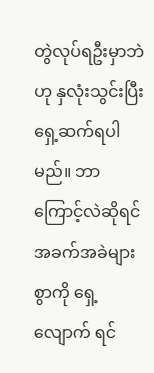တွဲလုပ်ရဦးမှာဘဲဟု နှလုံးသွင်းပြီး ရှေ့ဆက်ရပါမည်။ ဘာကြောင့်လဲဆိုရင် အခက်အခဲများစွာကို ရှေ့လျောက် ရင်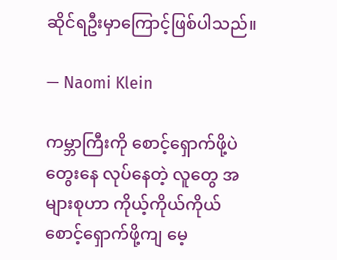ဆိုင်ရဦးမှာကြောင့်ဖြစ်ပါသည်။

— Naomi Klein

ကမ္ဘာကြီးကို စောင့်ရှောက်ဖို့ပဲ တွေးနေ လုပ်နေတဲ့ လူတွေ အများစုဟာ ကိုယ့်ကိုယ်ကိုယ် စောင့်ရှောက်ဖို့ကျ မေ့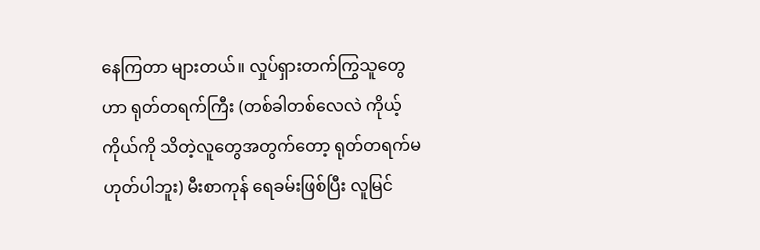နေကြတာ များတယ်။ လှုပ်ရှားတက်ကြွသူတွေဟာ ရုတ်တရက်ကြီး (တစ်ခါတစ်လေလဲ ကိုယ့်ကိုယ်ကို သိတဲ့လူတွေအတွက်တော့ ရုတ်တရက်မဟုတ်ပါဘူး) မီးစာကုန် ရေခမ်းဖြစ်ပြီး လူမြင်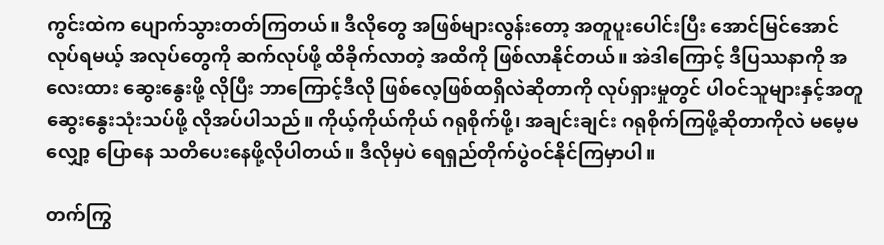ကွင်းထဲက ပျောက်သွားတတ်ကြတယ်။ ဒီလိုတွေ အဖြစ်များလွန်းတော့ အတူပူးပေါင်းပြီး အောင်မြင်အောင် လုပ်ရမယ့် အလုပ်တွေကို ဆက်လုပ်ဖို့ ထိခိုက်လာတဲ့ အထိကို ဖြစ်လာနိုင်တယ်။ အဲဒါကြောင့် ဒီပြဿနာကို အလေးထား ဆွေးနွေးဖို့ လိုပြီး ဘာကြောင့်ဒီလို ဖြစ်လေ့ဖြစ်ထရှိလဲဆိုတာကို လုပ်ရှားမှုတွင် ပါဝင်သူများနှင့်အတူ ဆွေးနွေးသုံးသပ်ဖို့ လိုအပ်ပါသည်။ ကိုယ့်ကိုယ်ကိုယ် ဂရုစိုက်ဖို့၊ အချင်းချင်း ဂရုစိုက်ကြဖို့ဆိုတာကိုလဲ မမေ့မလျှော့ ပြောနေ သတိပေးနေဖို့လိုပါတယ်။ ဒီလိုမှပဲ ရေရှည်တိုက်ပွဲဝင်နိုင်ကြမှာပါ။

တက်ကြွ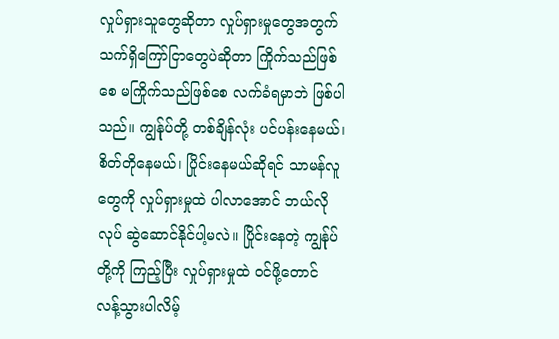လှုပ်ရှားသူတွေဆိုတာ လှုပ်ရှားမှုတွေအတွက် သက်ရှိကြော်ငြာတွေပဲဆိုတာ ကြိုက်သည်ဖြစ်စေ မကြိုက်သည်ဖြစ်စေ လက်ခံရမှာဘဲ ဖြစ်ပါသည်။ ကျွန်ုပ်တို့ တစ်ချိန်လုံး ပင်ပန်းနေမယ်၊ စိတ်တိုနေမယ်၊ ပြိုင်းနေမယ်ဆိုရင် သာမန်လူတွေကို လှုပ်ရှားမှုထဲ ပါလာအောင် ဘယ်လိုလုပ် ဆွဲဆောင်နိုင်ပါ့မလဲ။ ပြိုင်းနေတဲ့ ကျွန်ုပ်တို့ကို ကြည့်ပြီး လှုပ်ရှားမှုထဲ ဝင်ဖို့တောင် လန့်သွားပါလိမ့်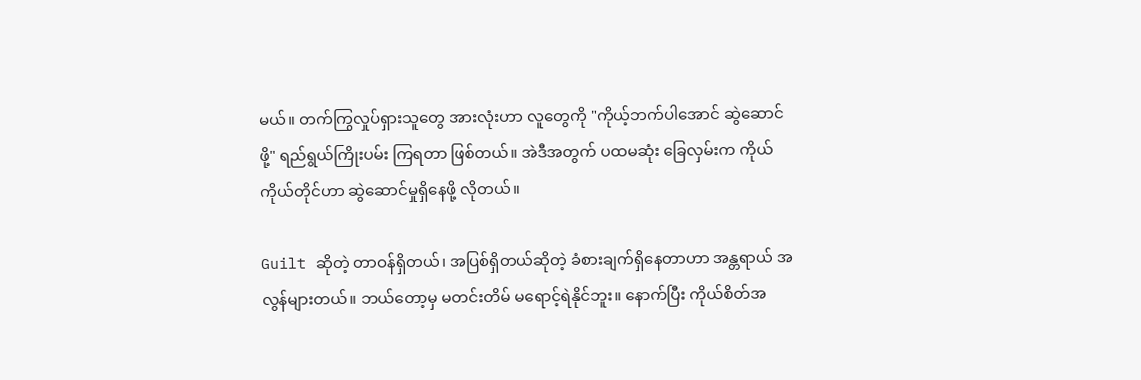မယ်။ တက်ကြွလှုပ်ရှားသူတွေ အားလုံးဟာ လူတွေကို "ကိုယ့်ဘက်ပါအောင် ဆွဲဆောင်ဖို့" ရည်ရွယ်ကြိုးပမ်း ကြရတာ ဖြစ်တယ်။ အဲဒီအတွက် ပထမဆုံး ခြေလှမ်းက ကိုယ် ကိုယ်တိုင်ဟာ ဆွဲဆောင်မှုရှိနေဖို့ လိုတယ်။

Guilt ဆိုတဲ့ တာဝန်ရှိတယ်၊ အပြစ်ရှိတယ်ဆိုတဲ့ ခံစားချက်ရှိနေတာဟာ အန္တရာယ် အလွန်များတယ်။ ဘယ်တော့မှ မတင်းတိမ် မရောင့်ရဲနိုင်ဘူး။ နောက်ပြီး ကိုယ်စိတ်အ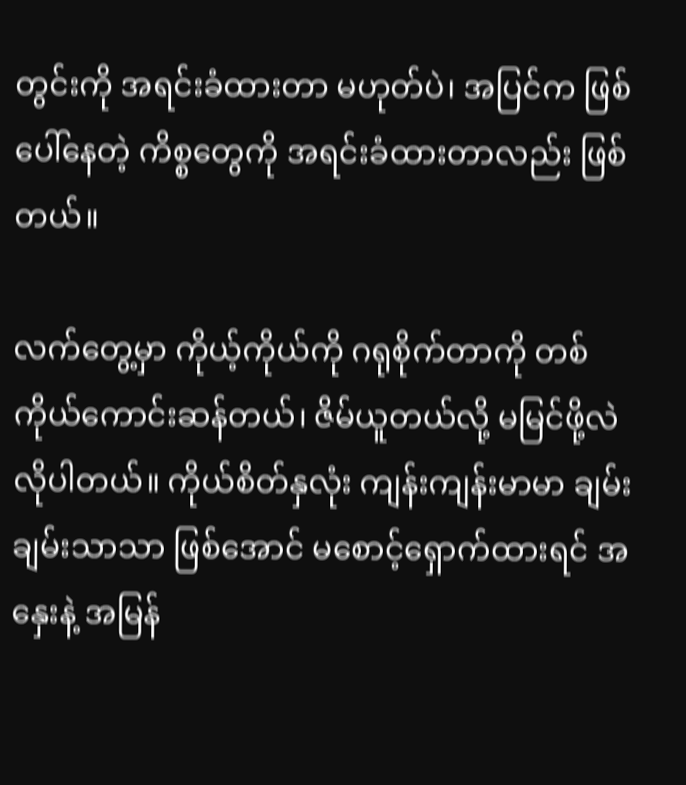တွင်းကို အရင်းခံထားတာ မဟုတ်ပဲ၊ အပြင်က ဖြစ်ပေါ်နေတဲ့ ကိစ္စတွေကို အရင်းခံထားတာလည်း ဖြစ်တယ်။

လက်တွေ့မှာ ကိုယ့်ကိုယ်ကို ဂရုစိုက်တာကို တစ်ကိုယ်ကောင်းဆန်တယ်၊ ဇိမ်ယူတယ်လို့ မမြင်ဖို့လဲ လိုပါတယ်။ ကိုယ်စိတ်နှလုံး ကျန်းကျန်းမာမာ ချမ်းချမ်းသာသာ ဖြစ်အောင် မစောင့်ရှောက်ထားရင် အနှေးနဲ့ အမြန်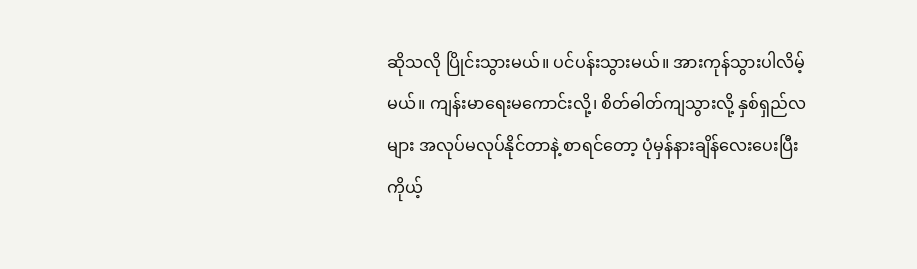ဆိုသလို ပြိုင်းသွားမယ်။ ပင်ပန်းသွားမယ်။ အားကုန်သွားပါလိမ့်မယ်။ ကျန်းမာရေးမကောင်းလို့၊ စိတ်ဓါတ်ကျသွားလို့ နှစ်ရှည်လများ အလုပ်မလုပ်နိုင်တာနဲ့ စာရင်တော့ ပုံမှန်နားချိန်လေးပေးပြီး ကိုယ့်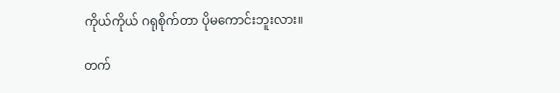ကိုယ်ကိုယ် ဂရုစိုက်တာ ပိုမကောင်းဘူးလား။

တက်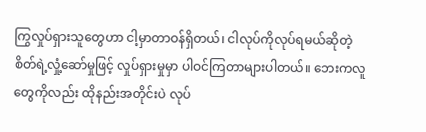ကြွလှုပ်ရှားသူတွေဟာ ငါ့မှာတာဝန်ရှိတယ်၊ ငါလုပ်ကိုလုပ်ရမယ်ဆိုတဲ့ စိတ်ရဲ့လှုံ့ဆော်မှုဖြင့် လှုပ်ရှားမှုမှာ ပါဝင်ကြတာများပါတယ်။ ဘေးကလူတွေကိုလည်း ထိုနည်းအတိုင်းပဲ လုပ်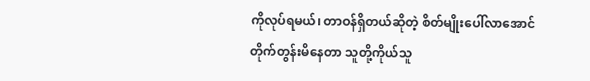ကိုလုပ်ရမယ်၊ တာဝန်ရှိတယ်ဆိုတဲ့ စိတ်မျိုးပေါ်လာအောင် တိုက်တွန်းမိနေတာ သူတို့ကိုယ်သူ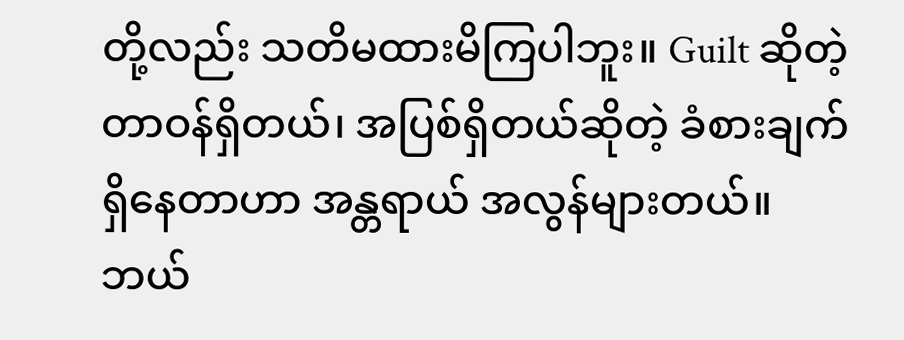တို့လည်း သတိမထားမိကြပါဘူး။ Guilt ဆိုတဲ့ တာဝန်ရှိတယ်၊ အပြစ်ရှိတယ်ဆိုတဲ့ ခံစားချက်ရှိနေတာဟာ အန္တရာယ် အလွန်များတယ်။ ဘယ်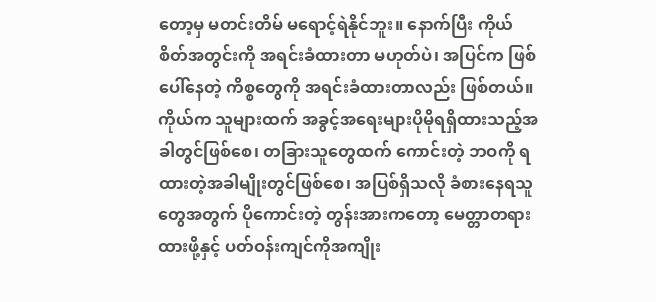တော့မှ မတင်းတိမ် မရောင့်ရဲနိုင်ဘူး။ နောက်ပြီး ကိုယ်စိတ်အတွင်းကို အရင်းခံထားတာ မဟုတ်ပဲ၊ အပြင်က ဖြစ်ပေါ်နေတဲ့ ကိစ္စတွေကို အရင်းခံထားတာလည်း ဖြစ်တယ်။ ကိုယ်က သူများထက် အခွင့်အရေးများပိုမိုရရှိထားသည့်အခါတွင်ဖြစ်စေ၊ တခြားသူတွေထက် ကောင်းတဲ့ ဘဝကို ရထားတဲ့အခါမျိုးတွင်ဖြစ်စေ၊ အပြစ်ရှိသလို ခံစားနေရသူတွေအတွက် ပိုကောင်းတဲ့ တွန်းအားကတော့ မေတ္တာတရားထားဖို့နှင့် ပတ်ဝန်းကျင်ကိုအကျိုး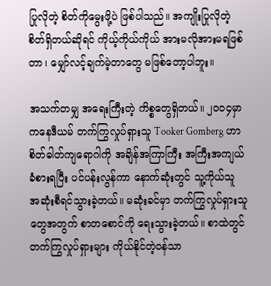ပြုလိုတဲ့ စိတ်ကိုမွေးဖို့ပဲ ဖြစ်ပါသည်။ အကျိုးပြုလိုတဲ့ စိတ်ရှိတယ်ဆိုရင် ကိုယ့်ကိုယ်ကိုယ် အားမလိုအားမရဖြစ်တာ၊ မျှော်လင့်ချက်မဲ့တာတွေ မဖြစ်တော့ပါဘူး။

အသက်တမျှ အရေးကြီးတဲ့ ကိစ္စတွေရှိတယ်။ ၂၀၀၄မှာ ကနေဒီယမ် တက်ကြွလှုပ်ရှားသူ Tooker Gomberg ဟာ စိတ်ဓါတ်ကျရောဂါကို အချိန်အကြာကြီး အကြီးအကျယ် ခံစားရပြီး ပင်ပန်းလွန်ကာ နောက်ဆုံးတွင် သူ့ကိုယ်သူ အဆုံးစီရင်သွားခဲ့တယ်။ မဆုံးခင်မှာ တက်ကြွလှုပ်ရှားသူတွေအတွက် စာတစောင်ကို ရေးသွားခဲ့တယ်။ စာထဲတွင် တက်ကြွလှုပ်ရှားများ ကိုယ်နိုင်တဲ့ဝန်သာ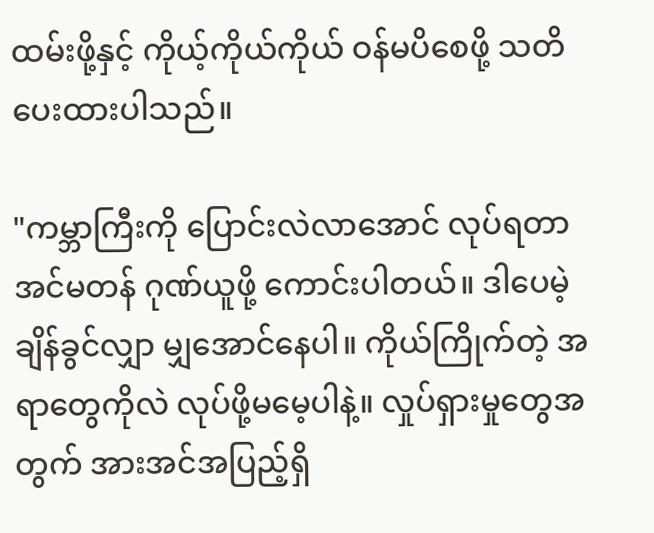ထမ်းဖို့နှင့် ကိုယ့်ကိုယ်ကိုယ် ဝန်မပိစေဖို့ သတိပေးထားပါသည်။

"ကမ္ဘာကြီးကို ပြောင်းလဲလာအောင် လုပ်ရတာ အင်မတန် ဂုဏ်ယူဖို့ ကောင်းပါတယ်။ ဒါပေမဲ့ ချိန်ခွင်လျှာ မျှအောင်နေပါ။ ကိုယ်ကြိုက်တဲ့ အရာတွေကိုလဲ လုပ်ဖို့မမေ့ပါနဲ့။ လှုပ်ရှားမှုတွေအတွက် အားအင်အပြည့်ရှိ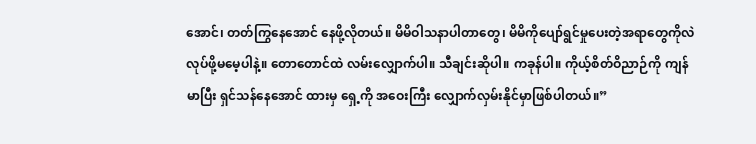အောင်၊ တတ်ကြွနေအောင် နေဖို့လိုတယ်။ မိမိဝါသနာပါတာတွေ၊ မိမိကိုပျော်ရွင်မှုပေးတဲ့အရာတွေကိုလဲ လုပ်ဖို့မမေ့ပါနဲ့။ တောတောင်ထဲ လမ်းလျှောက်ပါ။ သီချင်းဆိုပါ။ ကခုန်ပါ။ ကိုယ့်စိတ်ဝိညာဉ်ကို ကျန်မာပြီး ရှင်သန်နေအောင် ထားမှ ရှေ့ကို အဝေးကြီး လျှောက်လှမ်းနိုင်မှာဖြစ်ပါတယ်။”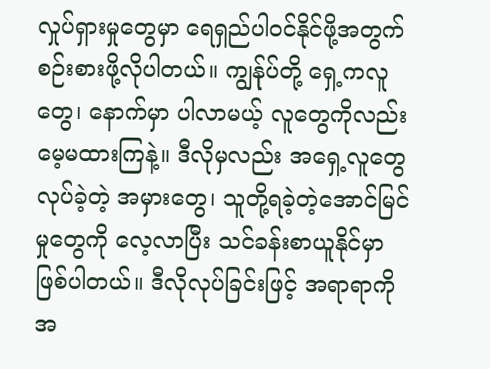လှုပ်ရှားမှုတွေမှာ ရေရှည်ပါဝင်နိုင်ဖို့အတွက် စဉ်းစားဖို့လိုပါတယ်။ ကျွန်ုပ်တို့ ရှေ့ကလူတွေ၊ နောက်မှာ ပါလာမယ့် လူတွေကိုလည်း မေ့မထားကြနဲ့။ ဒီလိုမှလည်း အရှေ့လူတွေလုပ်ခဲ့တဲ့ အမှားတွေ၊ သူတို့ရခဲ့တဲ့အောင်မြင်မှုတွေကို လေ့လာပြီး သင်ခန်းစာယူနိုင်မှာဖြစ်ပါတယ်။ ဒီလိုလုပ်ခြင်းဖြင့် အရာရာကို အ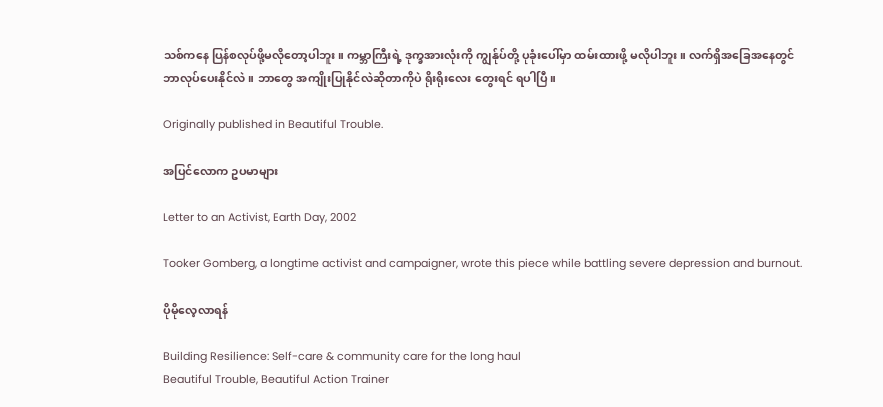သစ်ကနေ ပြန်စလုပ်ဖို့မလိုတော့ပါဘူး။ ကမ္ဘာကြီးရဲ့ ဒုက္ခအားလုံးကို ကျွန်ုပ်တို့ ပုခုံးပေါ်မှာ ထမ်းထားဖို့ မလိုပါဘူး။ လက်ရှိအခြေအနေတွင် ဘာလုပ်ပေးနိုင်လဲ။ ဘာတွေ အကျိုးပြုနိုင်လဲဆိုတာကိုပဲ ရိုးရိုးလေး တွေးရင် ရပါပြီ။

Originally published in Beautiful Trouble.

အပြင်လောက ဥပမာများ

Letter to an Activist, Earth Day, 2002

Tooker Gomberg, a longtime activist and campaigner, wrote this piece while battling severe depression and burnout.

ပိုမိုလေ့လာရန်

Building Resilience: Self-care & community care for the long haul
Beautiful Trouble, Beautiful Action Trainer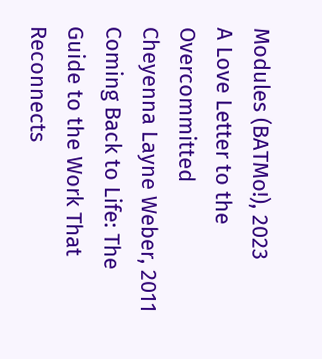Modules (BATMo!), 2023
A Love Letter to the Overcommitted
Cheyenna Layne Weber, 2011
Coming Back to Life: The Guide to the Work That Reconnects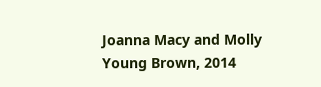Joanna Macy and Molly Young Brown, 2014